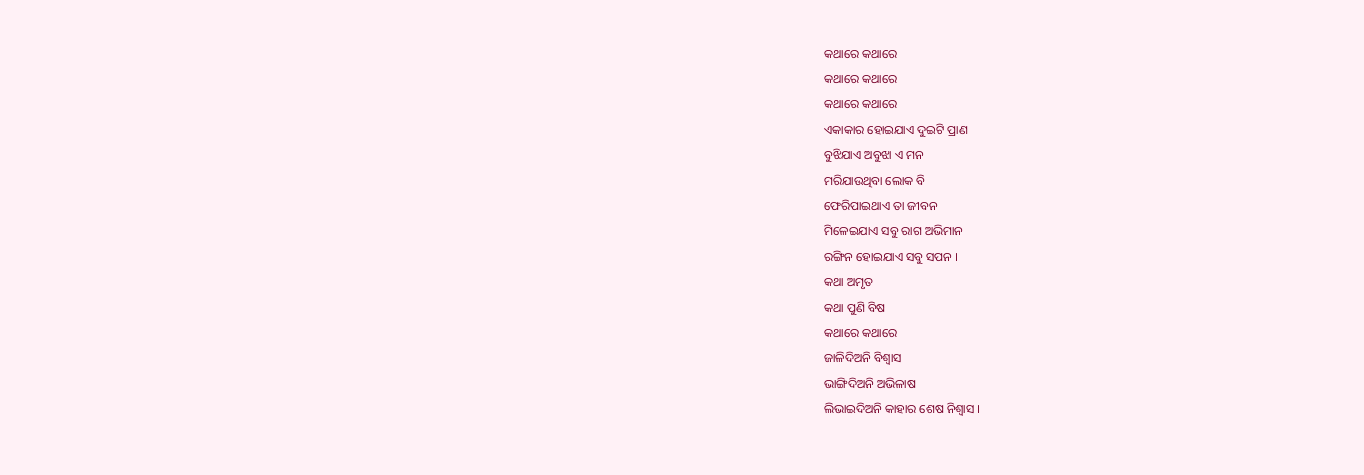କଥାରେ କଥାରେ
କଥାରେ କଥାରେ
କଥାରେ କଥାରେ
ଏକାକାର ହୋଇଯାଏ ଦୁଇଟି ପ୍ରାଣ
ବୁଝିଯାଏ ଅବୁଝା ଏ ମନ
ମରିଯାଉଥିବା ଲୋକ ବି
ଫେରିପାଇଥାଏ ତା ଜୀବନ
ମିଳେଇଯାଏ ସବୁ ରାଗ ଅଭିମାନ
ରଙ୍ଗିନ ହୋଇଯାଏ ସବୁ ସପନ ।
କଥା ଅମୃତ
କଥା ପୁଣି ବିଷ
କଥାରେ କଥାରେ
ଜାଳିଦିଅନି ବିଶ୍ଵାସ
ଭାଙ୍ଗିଦିଅନି ଅଭିଳାଷ
ଲିଭାଇଦିଅନି କାହାର ଶେଷ ନିଶ୍ଵାସ ।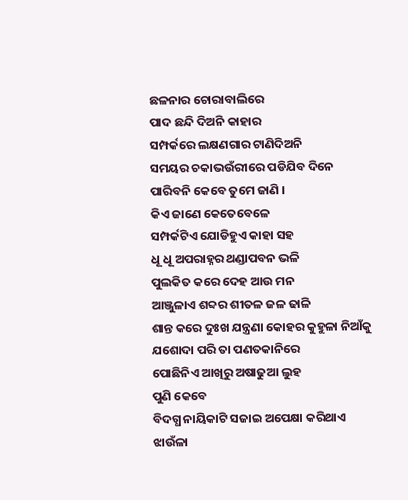ଛଳନାର ଚୋରାବାଲିରେ
ପାଦ ଛନ୍ଦି ଦିଅନି କାହାର
ସମ୍ପର୍କରେ ଲକ୍ଷଣଗାର ଟାଣିଦିଅନି
ସମୟର ଚକାଭଉଁରୀରେ ପଡିଯିବ ଦିନେ
ପାରିବନି କେବେ ତୁମେ ଜାଣି ।
କିଏ ଜାଣେ କେତେବେଳେ
ସମ୍ପର୍କଟିଏ ଯୋଡିହୁଏ କାହା ସହ
ଧୂ ଧୂ ଅପରାହ୍ନର ଥଣ୍ଡାପବନ ଭଳି
ପୁଲକିତ କରେ ଦେହ ଆଉ ମନ
ଆଞ୍ଜୁଳାଏ ଶବ୍ଦର ଶୀତଳ ଜଳ ଢାଳି
ଶାନ୍ତ କରେ ଦୁଃଖ ଯନ୍ତ୍ରଣା କୋହର କୁହୁଳା ନିଆଁକୁ
ଯଶୋଦା ପରି ତା ପଣତକାନିରେ
ପୋଛିନିଏ ଆଖିରୁ ଅଷାଢୁଆ ଲୁହ
ପୁଣି କେବେ
ବିଦଗ୍ଧ ନାୟିକାଟି ସଜାଇ ଅପେକ୍ଷା କରିଥାଏ
ଝାଉଁଳା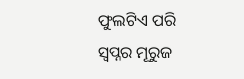ଫୁଲଟିଏ ପରି
ସ୍ଵପ୍ନର ମୂରୁଜ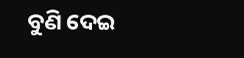ବୁଣି ଦେଇ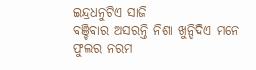ଇନ୍ଦ୍ରଧନୁଟିଏ ସାଜି
ବଞ୍ଚିବାର ଅସରନ୍ତି ନିଶା ଖୁନ୍ଦିଦିଏ ମନେ
ଫୁଲର ନରମ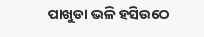ପାଖୁଡା ଭଳି ହସିଉଠେ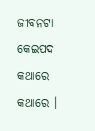ଜୀବନଟା କେଇପଦ କଥାରେ କଥାରେ ।